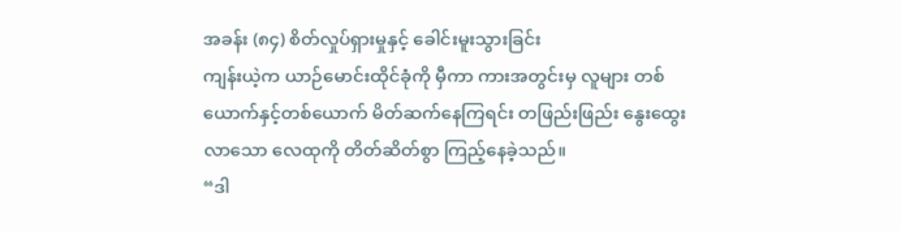အခန်း (၈၄) စိတ်လှုပ်ရှားမှုနှင့် ခေါင်းမူးသွားခြင်း
ကျန်းယဲ့က ယာဉ်မောင်းထိုင်ခုံကို မှီကာ ကားအတွင်းမှ လူများ တစ်ယောက်နှင့်တစ်ယောက် မိတ်ဆက်နေကြရင်း တဖြည်းဖြည်း နွေးထွေးလာသော လေထုကို တိတ်ဆိတ်စွာ ကြည့်နေခဲ့သည်။
“ဒါ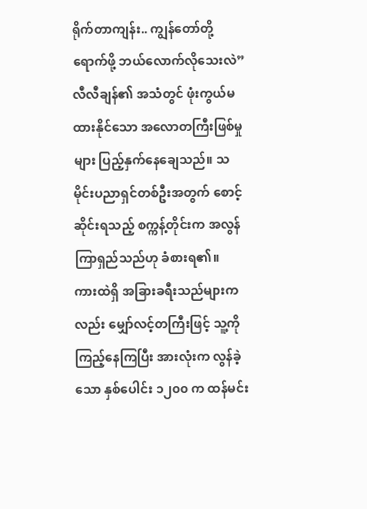ရိုက်တာကျန်း.. ကျွန်တော်တို့ ရောက်ဖို့ ဘယ်လောက်လိုသေးလဲ”
လီလီချန်၏ အသံတွင် ဖုံးကွယ်မထားနိုင်သော အလောတကြီးဖြစ်မှုများ ပြည့်နှက်နေချေသည်။ သမိုင်းပညာရှင်တစ်ဦးအတွက် စောင့်ဆိုင်းရသည့် စက္ကန့်တိုင်းက အလွန်ကြာရှည်သည်ဟု ခံစားရ၏။
ကားထဲရှိ အခြားခရီးသည်များကလည်း မျှော်လင့်တကြီးဖြင့် သူ့ကို ကြည့်နေကြပြီး အားလုံးက လွန်ခဲ့သော နှစ်ပေါင်း ၁၂၀၀ က ထန်မင်း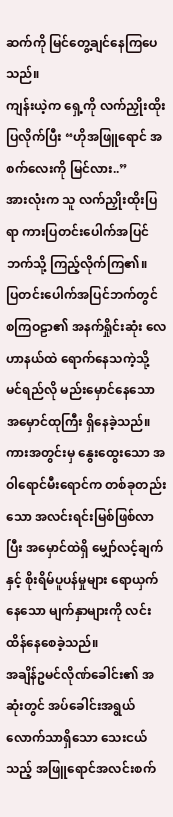ဆက်ကို မြင်တွေ့ချင်နေကြပေသည်။
ကျန်းယဲ့က ရှေ့ကို လက်ညှိုးထိုးပြလိုက်ပြီး “ဟိုအဖြူရောင် အစက်လေးကို မြင်လား..”
အားလုံးက သူ လက်ညှိုးထိုးပြရာ ကားပြတင်းပေါက်အပြင်ဘက်သို့ ကြည့်လိုက်ကြ၏။
ပြတင်းပေါက်အပြင်ဘက်တွင် စကြဝဠာ၏ အနက်ရှိုင်းဆုံး လေဟာနယ်ထဲ ရောက်နေသကဲ့သို့ မင်ရည်လို မည်းမှောင်နေသော အမှောင်ထုကြီး ရှိနေခဲ့သည်။
ကားအတွင်းမှ နွေးထွေးသော အဝါရောင်မီးရောင်က တစ်ခုတည်းသော အလင်းရင်းမြစ်ဖြစ်လာပြီး အမှောင်ထဲရှိ မျှော်လင့်ချက်နှင့် စိုးရိမ်ပူပန်မှုများ ရောယှက်နေသော မျက်နှာများကို လင်းထိန်နေစေခဲ့သည်။
အချိန်ဥမင်လိုဏ်ခေါင်း၏ အဆုံးတွင် အပ်ခေါင်းအရွယ်လောက်သာရှိသော သေးငယ်သည့် အဖြူရောင်အလင်းစက်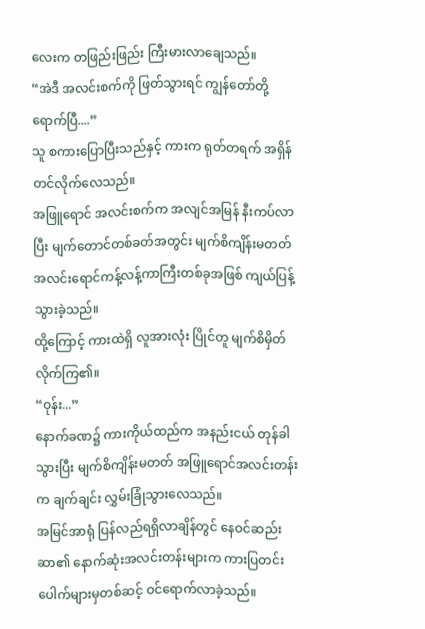လေးက တဖြည်းဖြည်း ကြီးမားလာချေသည်။
“အဲဒီ အလင်းစက်ကို ဖြတ်သွားရင် ကျွန်တော်တို့ ရောက်ပြီ....”
သူ စကားပြောပြီးသည်နှင့် ကားက ရုတ်တရက် အရှိန်တင်လိုက်လေသည်။
အဖြူရောင် အလင်းစက်က အလျင်အမြန် နီးကပ်လာပြီး မျက်တောင်တစ်ခတ်အတွင်း မျက်စိကျိန်းမတတ် အလင်းရောင်ကန့်လန့်ကာကြီးတစ်ခုအဖြစ် ကျယ်ပြန့်သွားခဲ့သည်။
ထို့ကြောင့် ကားထဲရှိ လူအားလုံး ပြိုင်တူ မျက်စိမှိတ်လိုက်ကြ၏။
“ဝုန်း...”
နောက်ခဏ၌ ကားကိုယ်ထည်က အနည်းငယ် တုန်ခါသွားပြီး မျက်စိကျိန်းမတတ် အဖြူရောင်အလင်းတန်းက ချက်ချင်း လွှမ်းခြုံသွားလေသည်။
အမြင်အာရုံ ပြန်လည်ရရှိလာချိန်တွင် နေဝင်ဆည်းဆာ၏ နောက်ဆုံးအလင်းတန်းများက ကားပြတင်းပေါက်များမှတစ်ဆင့် ဝင်ရောက်လာခဲ့သည်။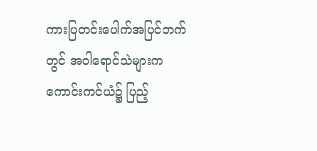ကားပြတင်းပေါက်အပြင်ဘက်တွင် အဝါရောင်သဲများက ကောင်းကင်ယံ၌ ပြည့်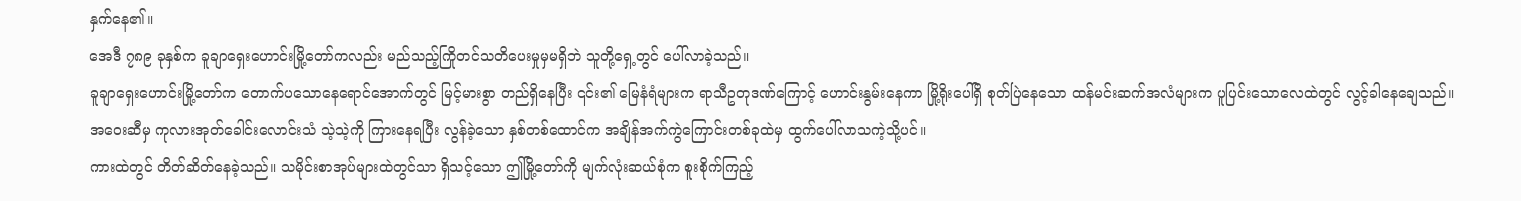နှက်နေ၏။
အေဒီ ၇၈၉ ခုနှစ်က ခူချာရှေးဟောင်းမြို့တော်ကလည်း မည်သည့်ကြိုတင်သတိပေးမှုမှမရှိဘဲ သူတို့ရှေ့တွင် ပေါ်လာခဲ့သည်။
ခူချာရှေးဟောင်းမြို့တော်က တောက်ပသောနေရောင်အောက်တွင် မြင့်မားစွာ တည်ရှိနေပြီး ၎င်း၏ မြေနံရံများက ရာသီဥတုဒဏ်ကြောင့် ဟောင်းနွမ်းနေကာ မြို့ရိုးပေါ်ရှိ စုတ်ပြဲနေသော ထန်မင်းဆက်အလံများက ပူပြင်းသောလေထဲတွင် လွင့်ခါနေချေသည်။
အဝေးဆီမှ ကုလားအုတ်ခေါင်းလောင်းသံ သဲ့သဲ့ကို ကြားနေရပြီး လွန်ခဲ့သော နှစ်တစ်ထောင်က အချိန်အက်ကွဲကြောင်းတစ်ခုထဲမှ ထွက်ပေါ်လာသကဲ့သို့ပင်။
ကားထဲတွင် တိတ်ဆိတ်နေခဲ့သည်။ သမိုင်းစာအုပ်များထဲတွင်သာ ရှိသင့်သော ဤမြို့တော်ကို မျက်လုံးဆယ်စုံက စူးစိုက်ကြည့်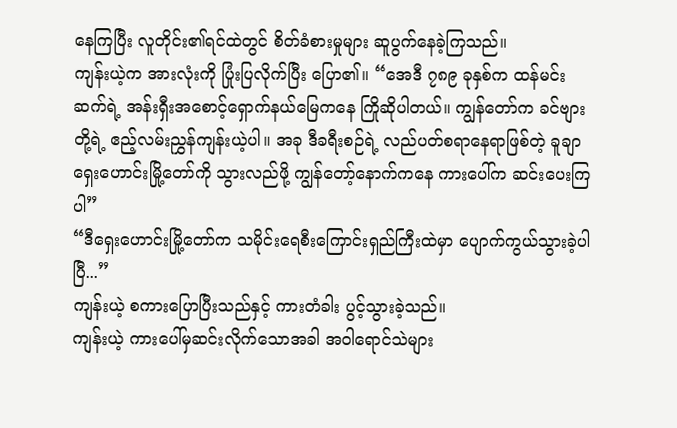နေကြပြီး လူတိုင်း၏ရင်ထဲတွင် စိတ်ခံစားမှုများ ဆူပွက်နေခဲ့ကြသည်။
ကျန်းယဲ့က အားလုံးကို ပြုံးပြလိုက်ပြီး ပြော၏။ “အေဒီ ၇၈၉ ခုနှစ်က ထန်မင်းဆက်ရဲ့ အန်းရှီးအစောင့်ရှောက်နယ်မြေကနေ ကြိုဆိုပါတယ်။ ကျွန်တော်က ခင်ဗျားတို့ရဲ့ ဧည့်လမ်းညွှန်ကျန်းယဲ့ပါ။ အခု ဒီခရီးစဉ်ရဲ့ လည်ပတ်စရာနေရာဖြစ်တဲ့ ခူချာရှေးဟောင်းမြို့တော်ကို သွားလည်ဖို့ ကျွန်တော့်နောက်ကနေ ကားပေါ်က ဆင်းပေးကြပါ”
“ဒီရှေးဟောင်းမြို့တော်က သမိုင်းရေစီးကြောင်းရှည်ကြီးထဲမှာ ပျောက်ကွယ်သွားခဲ့ပါပြီ...”
ကျန်းယဲ့ စကားပြောပြီးသည်နှင့် ကားတံခါး ပွင့်သွားခဲ့သည်။
ကျန်းယဲ့ ကားပေါ်မှဆင်းလိုက်သောအခါ အဝါရောင်သဲများ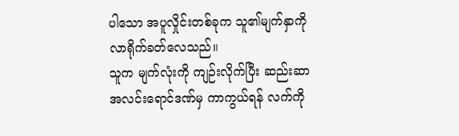ပါသော အပူလှိုင်းတစ်ခုက သူ၏မျက်နှာကို လာရိုက်ခတ်လေသည်။
သူက မျက်လုံးကို ကျဉ်းလိုက်ပြီး ဆည်းဆာအလင်းရောင်ဒဏ်မှ ကာကွယ်ရန် လက်ကို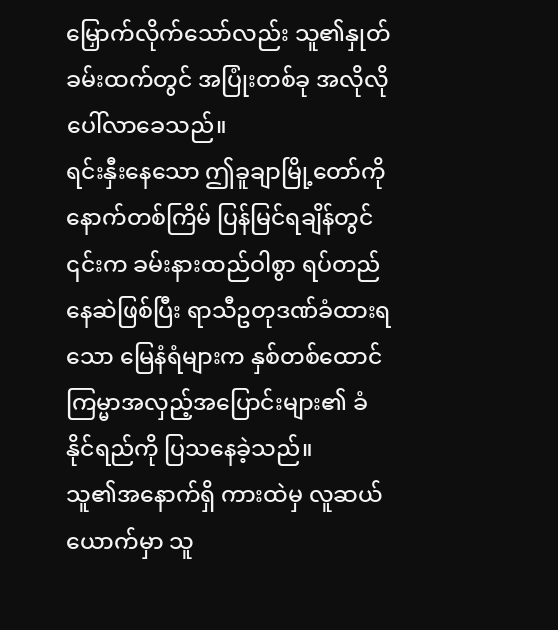မြှောက်လိုက်သော်လည်း သူ၏နှုတ်ခမ်းထက်တွင် အပြုံးတစ်ခု အလိုလို ပေါ်လာခေသည်။
ရင်းနှီးနေသော ဤခူချာမြို့တော်ကို နောက်တစ်ကြိမ် ပြန်မြင်ရချိန်တွင် ၎င်းက ခမ်းနားထည်ဝါစွာ ရပ်တည်နေဆဲဖြစ်ပြီး ရာသီဥတုဒဏ်ခံထားရသော မြေနံရံများက နှစ်တစ်ထောင် ကြမ္မာအလှည့်အပြောင်းများ၏ ခံနိုင်ရည်ကို ပြသနေခဲ့သည်။
သူ၏အနောက်ရှိ ကားထဲမှ လူဆယ်ယောက်မှာ သူ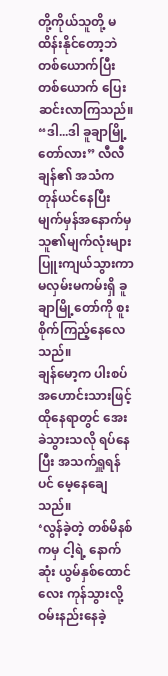တို့ကိုယ်သူတို့ မထိန်းနိုင်တော့ဘဲ တစ်ယောက်ပြီးတစ်ယောက် ပြေးဆင်းလာကြသည်။
“ဒါ...ဒါ ခူချာမြို့တော်လား” လီလီချန်၏ အသံက တုန်ယင်နေပြီး မျက်မှန်အနောက်မှ သူ၏မျက်လုံးများ ပြူးကျယ်သွားကာ မလှမ်းမကမ်းရှိ ခူချာမြို့တော်ကို စူးစိုက်ကြည့်နေလေသည်။
ချန်မော့က ပါးစပ်အဟောင်းသားဖြင့် ထိုနေရာတွင် အေးခဲသွားသလို ရပ်နေပြီး အသက်ရှူရန်ပင် မေ့နေချေသည်။
‘လွန်ခဲ့တဲ့ တစ်မိနစ်ကမှ ငါ့ရဲ့ နောက်ဆုံး ယွမ်နှစ်ထောင်လေး ကုန်သွားလို့ ဝမ်းနည်းနေခဲ့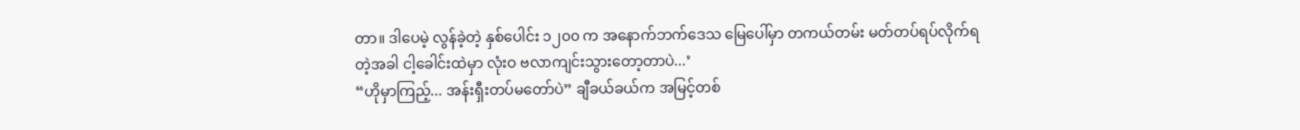တာ။ ဒါပေမဲ့ လွန်ခဲ့တဲ့ နှစ်ပေါင်း ၁၂၀၀ က အနောက်ဘက်ဒေသ မြေပေါ်မှာ တကယ်တမ်း မတ်တပ်ရပ်လိုက်ရတဲ့အခါ ငါ့ခေါင်းထဲမှာ လုံးဝ ဗလာကျင်းသွားတော့တာပဲ...’
“ဟိုမှာကြည့်... အန်းရှီးတပ်မတော်ပဲ” ချီခယ်ခယ်က အမြင့်တစ်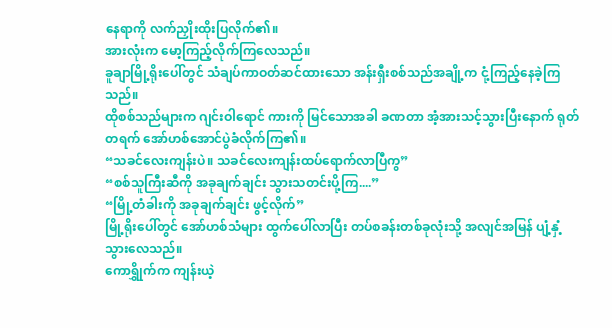နေရာကို လက်ညှိုးထိုးပြလိုက်၏။
အားလုံးက မော့ကြည့်လိုက်ကြလေသည်။
ခူချာမြို့ရိုးပေါ်တွင် သံချပ်ကာဝတ်ဆင်ထားသော အန်းရှီးစစ်သည်အချို့က ငုံ့ကြည့်နေခဲ့ကြသည်။
ထိုစစ်သည်များက ဂျင်းဝါရောင် ကားကို မြင်သောအခါ ခဏတာ အံ့အားသင့်သွားပြီးနောက် ရုတ်တရက် အော်ဟစ်အောင်ပွဲခံလိုက်ကြ၏။
“သခင်လေးကျန်းပဲ။ သခင်လေးကျန်းထပ်ရောက်လာပြီကွ”
“စစ်သူကြီးဆီကို အခုချက်ချင်း သွားသတင်းပို့ကြ....”
“မြို့တံခါးကို အခုချက်ချင်း ဖွင့်လိုက်”
မြို့ရိုးပေါ်တွင် အော်ဟစ်သံများ ထွက်ပေါ်လာပြီး တပ်စခန်းတစ်ခုလုံးသို့ အလျင်အမြန် ပျံ့နှံ့သွားလေသည်။
ကောရွှိုက်က ကျန်းယဲ့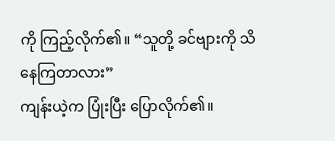ကို ကြည့်လိုက်၏။ “သူတို့ ခင်ဗျားကို သိနေကြတာလား”
ကျန်းယဲ့က ပြုံးပြီး ပြောလိုက်၏။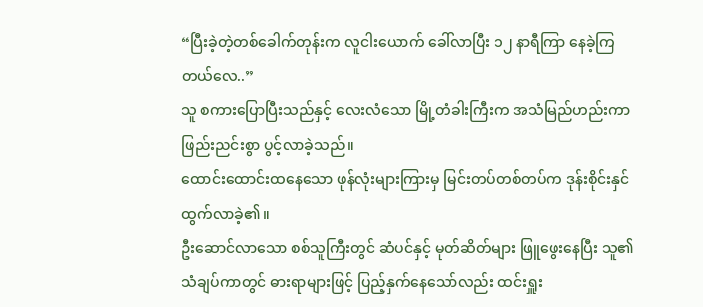“ပြီးခဲ့တဲ့တစ်ခေါက်တုန်းက လူငါးယောက် ခေါ်လာပြီး ၁၂ နာရီကြာ နေခဲ့ကြတယ်လေ..”
သူ စကားပြောပြီးသည်နှင့် လေးလံသော မြို့တံခါးကြီးက အသံမြည်ဟည်းကာ ဖြည်းညင်းစွာ ပွင့်လာခဲ့သည်။
ထောင်းထောင်းထနေသော ဖုန်လုံးများကြားမှ မြင်းတပ်တစ်တပ်က ဒုန်းစိုင်းနှင်ထွက်လာခဲ့၏။
ဦးဆောင်လာသော စစ်သူကြီးတွင် ဆံပင်နှင့် မုတ်ဆိတ်များ ဖြူဖွေးနေပြီး သူ၏ သံချပ်ကာတွင် ဓားရာများဖြင့် ပြည့်နှက်နေသော်လည်း ထင်းရှူး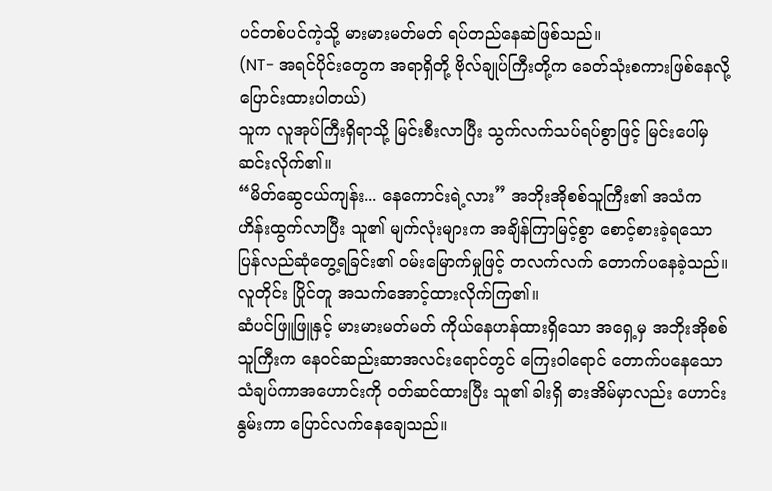ပင်တစ်ပင်ကဲ့သို့ မားမားမတ်မတ် ရပ်တည်နေဆဲဖြစ်သည်။
(NT- အရင်ပိုင်းတွေက အရာရှိတို့ ဗိုလ်ချုပ်ကြီးတို့က ခေတ်သုံးစကားဖြစ်နေလို့ ပြောင်းထားပါတယ်)
သူက လူအုပ်ကြီးရှိရာသို့ မြင်းစီးလာပြီး သွက်လက်သပ်ရပ်စွာဖြင့် မြင်းပေါ်မှ ဆင်းလိုက်၏။
“မိတ်ဆွေငယ်ကျန်း... နေကောင်းရဲ့လား” အဘိုးအိုစစ်သူကြီး၏ အသံက ဟိန်းထွက်လာပြီး သူ၏ မျက်လုံးများက အချိန်ကြာမြင့်စွာ စောင့်စားခဲ့ရသော ပြန်လည်ဆုံတွေ့ရခြင်း၏ ဝမ်းမြောက်မှုဖြင့် တလက်လက် တောက်ပနေခဲ့သည်။
လူတိုင်း ပြိုင်တူ အသက်အောင့်ထားလိုက်ကြ၏။
ဆံပင်ဖြူဖြူနှင့် မားမားမတ်မတ် ကိုယ်နေဟန်ထားရှိသော အရှေ့မှ အဘိုးအိုစစ်သူကြီးက နေဝင်ဆည်းဆာအလင်းရောင်တွင် ကြေးဝါရောင် တောက်ပနေသော သံချပ်ကာအဟောင်းကို ဝတ်ဆင်ထားပြီး သူ၏ ခါးရှိ ဓားအိမ်မှာလည်း ဟောင်းနွမ်းကာ ပြောင်လက်နေချေသည်။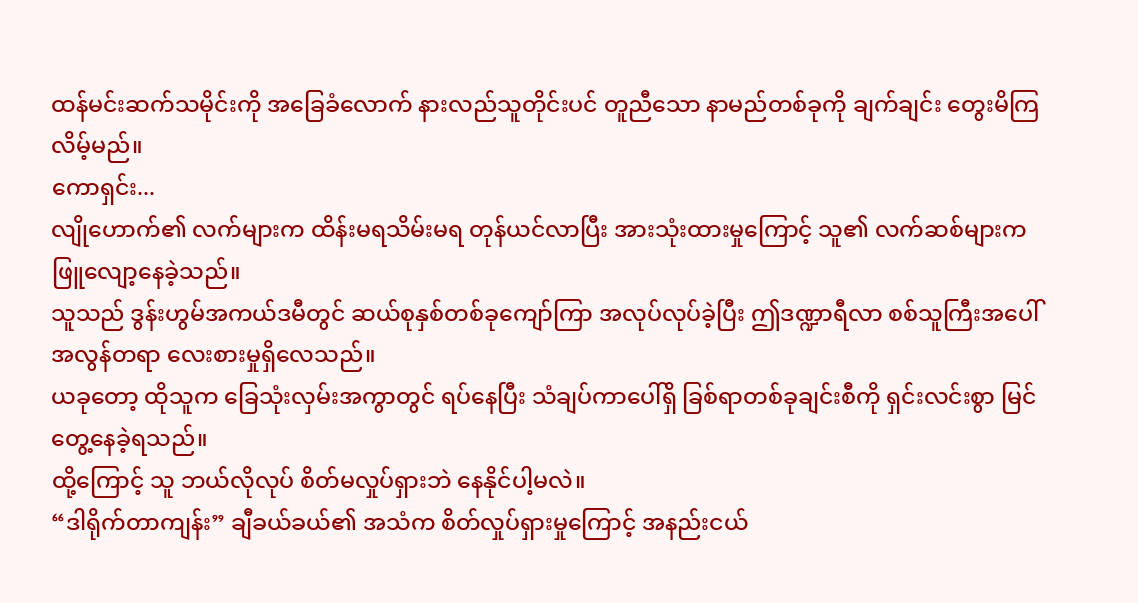ထန်မင်းဆက်သမိုင်းကို အခြေခံလောက် နားလည်သူတိုင်းပင် တူညီသော နာမည်တစ်ခုကို ချက်ချင်း တွေးမိကြလိမ့်မည်။
ကောရှင်း...
လျိုဟောက်၏ လက်များက ထိန်းမရသိမ်းမရ တုန်ယင်လာပြီး အားသုံးထားမှုကြောင့် သူ၏ လက်ဆစ်များက ဖြူလျော့နေခဲ့သည်။
သူသည် ဒွန်းဟွမ်အကယ်ဒမီတွင် ဆယ်စုနှစ်တစ်ခုကျော်ကြာ အလုပ်လုပ်ခဲ့ပြီး ဤဒဏ္ဍာရီလာ စစ်သူကြီးအပေါ် အလွန်တရာ လေးစားမှုရှိလေသည်။
ယခုတော့ ထိုသူက ခြေသုံးလှမ်းအကွာတွင် ရပ်နေပြီး သံချပ်ကာပေါ်ရှိ ခြစ်ရာတစ်ခုချင်းစီကို ရှင်းလင်းစွာ မြင်တွေ့နေခဲ့ရသည်။
ထို့ကြောင့် သူ ဘယ်လိုလုပ် စိတ်မလှုပ်ရှားဘဲ နေနိုင်ပါ့မလဲ။
“ဒါရိုက်တာကျန်း” ချီခယ်ခယ်၏ အသံက စိတ်လှုပ်ရှားမှုကြောင့် အနည်းငယ်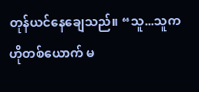တုန်ယင်နေချေသည်။ “သူ...သူက ဟိုတစ်ယောက် မ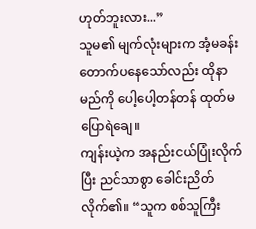ဟုတ်ဘူးလား...”
သူမ၏ မျက်လုံးများက အံ့မခန်း တောက်ပနေသော်လည်း ထိုနာမည်ကို ပေါ့ပေါ့တန်တန် ထုတ်မပြောရဲချေ။
ကျန်းယဲ့က အနည်းငယ်ပြုံးလိုက်ပြီး ညင်သာစွာ ခေါင်းညိတ်လိုက်၏။ “သူက စစ်သူကြီး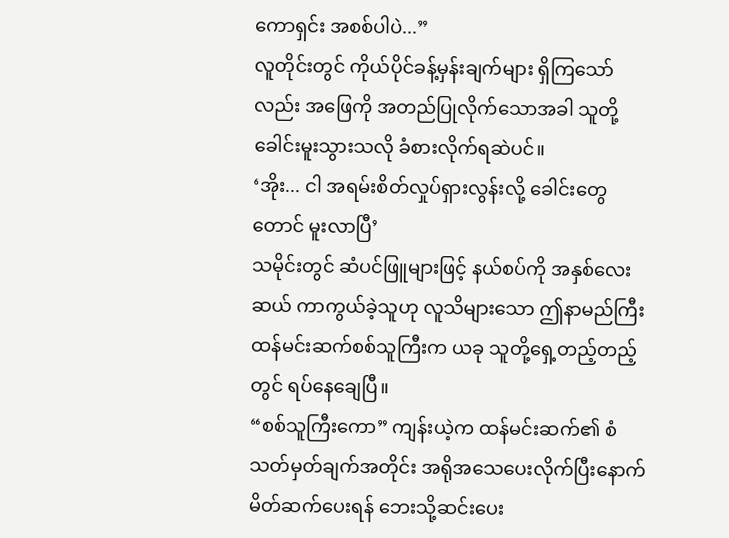ကောရှင်း အစစ်ပါပဲ...”
လူတိုင်းတွင် ကိုယ်ပိုင်ခန့်မှန်းချက်များ ရှိကြသော်လည်း အဖြေကို အတည်ပြုလိုက်သောအခါ သူတို့ ခေါင်းမူးသွားသလို ခံစားလိုက်ရဆဲပင်။
‘အိုး... ငါ အရမ်းစိတ်လှုပ်ရှားလွန်းလို့ ခေါင်းတွေတောင် မူးလာပြီ’
သမိုင်းတွင် ဆံပင်ဖြူများဖြင့် နယ်စပ်ကို အနှစ်လေးဆယ် ကာကွယ်ခဲ့သူဟု လူသိများသော ဤနာမည်ကြီး ထန်မင်းဆက်စစ်သူကြီးက ယခု သူတို့ရှေ့တည့်တည့်တွင် ရပ်နေချေပြီ။
“စစ်သူကြီးကော” ကျန်းယဲ့က ထန်မင်းဆက်၏ စံသတ်မှတ်ချက်အတိုင်း အရိုအသေပေးလိုက်ပြီးနောက် မိတ်ဆက်ပေးရန် ဘေးသို့ဆင်းပေး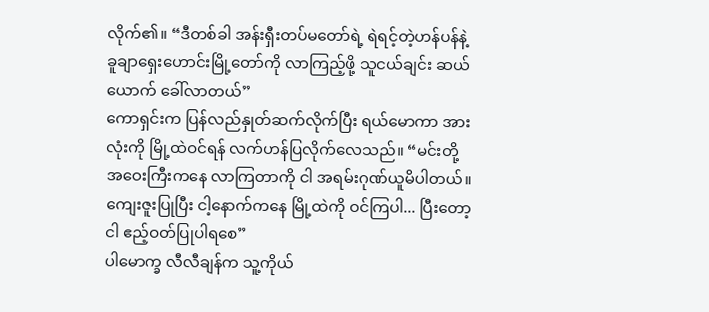လိုက်၏။ “ဒီတစ်ခါ အန်းရှီးတပ်မတော်ရဲ့ ရဲရင့်တဲ့ဟန်ပန်နဲ့ ခူချာရှေးဟောင်းမြို့တော်ကို လာကြည့်ဖို့ သူငယ်ချင်း ဆယ်ယောက် ခေါ်လာတယ်”
ကောရှင်းက ပြန်လည်နှုတ်ဆက်လိုက်ပြီး ရယ်မောကာ အားလုံးကို မြို့ထဲဝင်ရန် လက်ဟန်ပြလိုက်လေသည်။ “မင်းတို့ အဝေးကြီးကနေ လာကြတာကို ငါ အရမ်းဂုဏ်ယူမိပါတယ်။ ကျေးဇူးပြုပြီး ငါ့နောက်ကနေ မြို့ထဲကို ဝင်ကြပါ... ပြီးတော့ ငါ ဧည့်ဝတ်ပြုပါရစေ”
ပါမောက္ခ လီလီချန်က သူ့ကိုယ်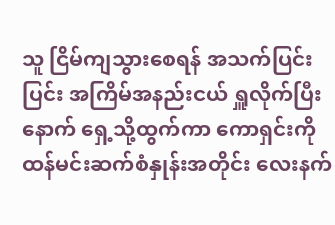သူ ငြိမ်ကျသွားစေရန် အသက်ပြင်းပြင်း အကြိမ်အနည်းငယ် ရှူလိုက်ပြီးနောက် ရှေ့သို့ထွက်ကာ ကောရှင်းကို ထန်မင်းဆက်စံနှုန်းအတိုင်း လေးနက်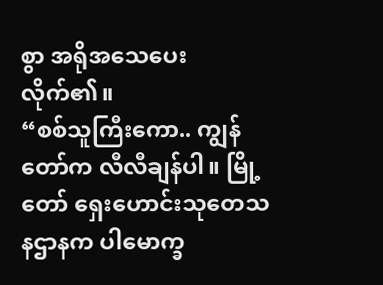စွာ အရိုအသေပေးလိုက်၏။
“စစ်သူကြီးကော.. ကျွန်တော်က လီလီချန်ပါ။ မြို့တော် ရှေးဟောင်းသုတေသနဌာနက ပါမောက္ခ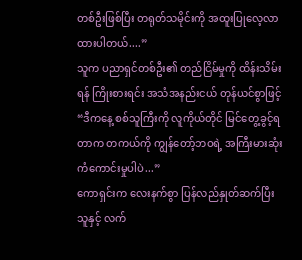တစ်ဦးဖြစ်ပြီး တရုတ်သမိုင်းကို အထူးပြုလေ့လာထားပါတယ်....”
သူက ပညာရှင်တစ်ဦး၏ တည်ငြိမ်မှုကို ထိန်းသိမ်းရန် ကြိုးစားရင်း အသံအနည်းငယ် တုန်ယင်စွာဖြင့် “ဒီကနေ့ စစ်သူကြီးကို လူကိုယ်တိုင် မြင်တွေ့ခွင့်ရတာက တကယ်ကို ကျွန်တော့်ဘဝရဲ့ အကြီးမားဆုံး ကံကောင်းမှုပါပဲ...”
ကောရှင်းက လေးနက်စွာ ပြန်လည်နှုတ်ဆက်ပြီး သူနှင့် လက်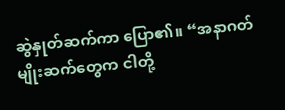ဆွဲနှုတ်ဆက်ကာ ပြော၏။ “အနာဂတ်မျိုးဆက်တွေက ငါတို့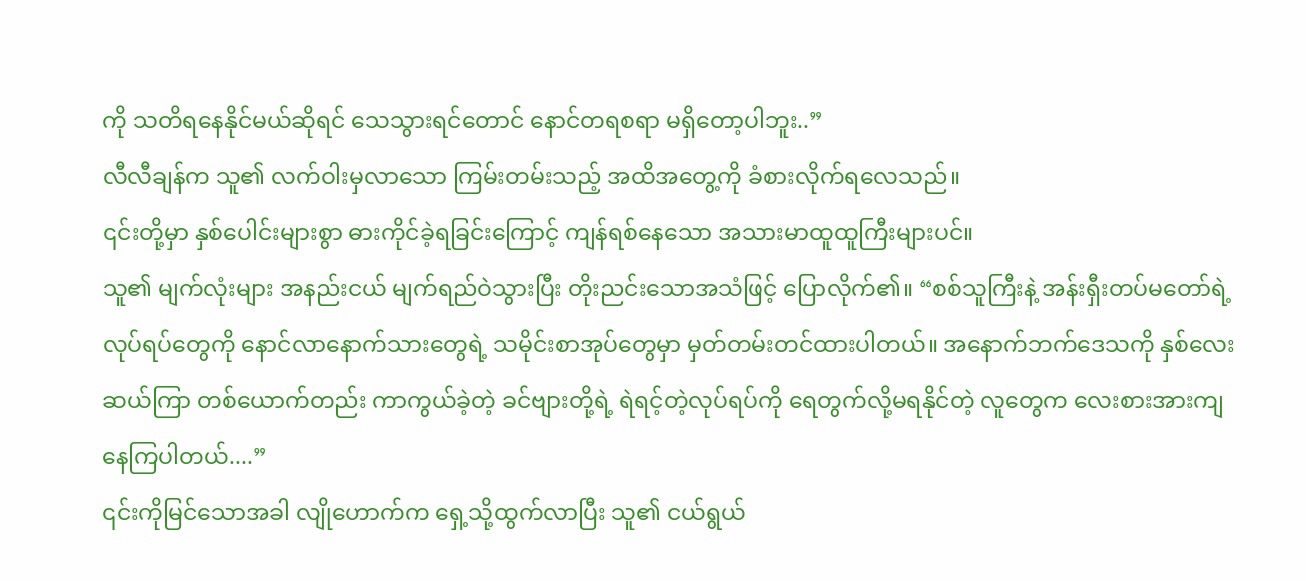ကို သတိရနေနိုင်မယ်ဆိုရင် သေသွားရင်တောင် နောင်တရစရာ မရှိတော့ပါဘူး..”
လီလီချန်က သူ၏ လက်ဝါးမှလာသော ကြမ်းတမ်းသည့် အထိအတွေ့ကို ခံစားလိုက်ရလေသည်။
၎င်းတို့မှာ နှစ်ပေါင်းများစွာ ဓားကိုင်ခဲ့ရခြင်းကြောင့် ကျန်ရစ်နေသော အသားမာထူထူကြီးများပင်။
သူ၏ မျက်လုံးများ အနည်းငယ် မျက်ရည်ဝဲသွားပြီး တိုးညင်းသောအသံဖြင့် ပြောလိုက်၏။ “စစ်သူကြီးနဲ့ အန်းရှီးတပ်မတော်ရဲ့ လုပ်ရပ်တွေကို နောင်လာနောက်သားတွေရဲ့ သမိုင်းစာအုပ်တွေမှာ မှတ်တမ်းတင်ထားပါတယ်။ အနောက်ဘက်ဒေသကို နှစ်လေးဆယ်ကြာ တစ်ယောက်တည်း ကာကွယ်ခဲ့တဲ့ ခင်ဗျားတို့ရဲ့ ရဲရင့်တဲ့လုပ်ရပ်ကို ရေတွက်လို့မရနိုင်တဲ့ လူတွေက လေးစားအားကျနေကြပါတယ်....”
၎င်းကိုမြင်သောအခါ လျိုဟောက်က ရှေ့သို့ထွက်လာပြီး သူ၏ ငယ်ရွယ်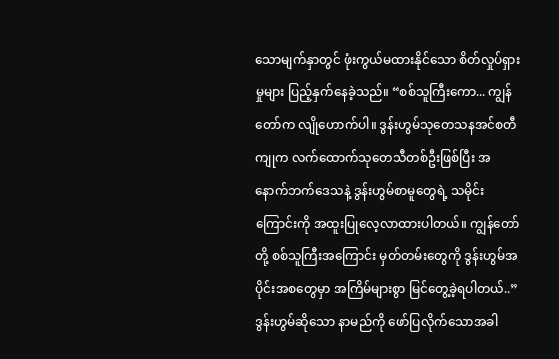သောမျက်နှာတွင် ဖုံးကွယ်မထားနိုင်သော စိတ်လှုပ်ရှားမှုများ ပြည့်နှက်နေခဲ့သည်။ “စစ်သူကြီးကော... ကျွန်တော်က လျိုဟောက်ပါ။ ဒွန်းဟွမ်သုတေသနအင်စတီကျုက လက်ထောက်သုတေသီတစ်ဦးဖြစ်ပြီး အနောက်ဘက်ဒေသနဲ့ ဒွန်းဟွမ်စာမူတွေရဲ့ သမိုင်းကြောင်းကို အထူးပြုလေ့လာထားပါတယ်။ ကျွန်တော်တို့ စစ်သူကြီးအကြောင်း မှတ်တမ်းတွေကို ဒွန်းဟွမ်အပိုင်းအစတွေမှာ အကြိမ်များစွာ မြင်တွေ့ခဲ့ရပါတယ်..”
ဒွန်းဟွမ်ဆိုသော နာမည်ကို ဖော်ပြလိုက်သောအခါ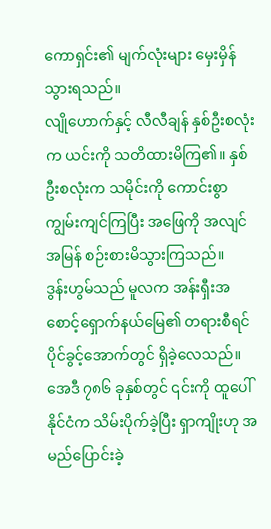ကောရှင်း၏ မျက်လုံးများ မှေးမှိန်သွားရသည်။
လျိုဟောက်နှင့် လီလီချန် နှစ်ဦးစလုံးက ယင်းကို သတိထားမိကြ၏။ နှစ်ဦးစလုံးက သမိုင်းကို ကောင်းစွာကျွမ်းကျင်ကြပြီး အဖြေကို အလျင်အမြန် စဉ်းစားမိသွားကြသည်။
ဒွန်းဟွမ်သည် မူလက အန်းရှီးအစောင့်ရှောက်နယ်မြေ၏ တရားစီရင်ပိုင်ခွင့်အောက်တွင် ရှိခဲ့လေသည်။ အေဒီ ၇၈၆ ခုနှစ်တွင် ၎င်းကို ထူပေါ်နိုင်ငံက သိမ်းပိုက်ခဲ့ပြီး ရှာကျိုးဟု အမည်ပြောင်းခဲ့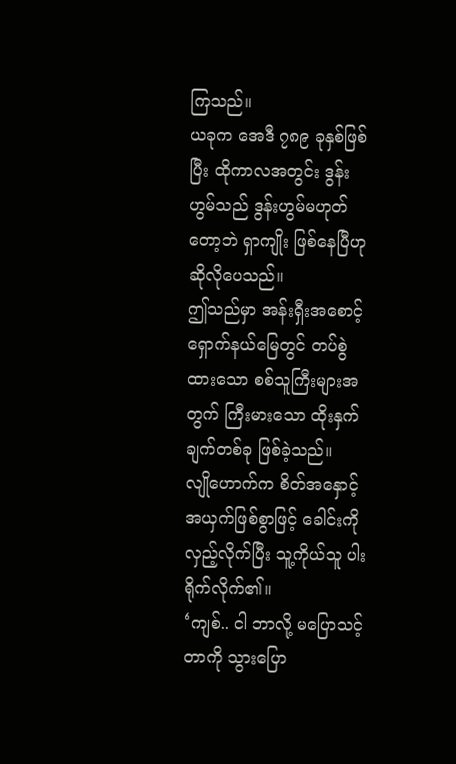ကြသည်။
ယခုက အေဒီ ၇၈၉ ခုနှစ်ဖြစ်ပြီး ထိုကာလအတွင်း ဒွန်းဟွမ်သည် ဒွန်းဟွမ်မဟုတ်တော့ဘဲ ရှာကျိုး ဖြစ်နေပြီဟု ဆိုလိုပေသည်။
ဤသည်မှာ အန်းရှီးအစောင့်ရှောက်နယ်မြေတွင် တပ်စွဲထားသော စစ်သူကြီးများအတွက် ကြီးမားသော ထိုးနှက်ချက်တစ်ခု ဖြစ်ခဲ့သည်။
လျိုဟောက်က စိတ်အနှောင့်အယှက်ဖြစ်စွာဖြင့် ခေါင်းကိုလှည့်လိုက်ပြီး သူ့ကိုယ်သူ ပါးရိုက်လိုက်၏။
‘ကျစ်.. ငါ ဘာလို့ မပြောသင့်တာကို သွားပြော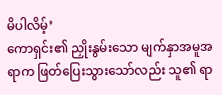မိပါလိမ့်’
ကောရှင်း၏ ညှိုးနွမ်းသော မျက်နှာအမူအရာက ဖြတ်ပြေးသွားသော်လည်း သူ၏ ရာ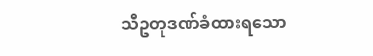သီဥတုဒဏ်ခံထားရသော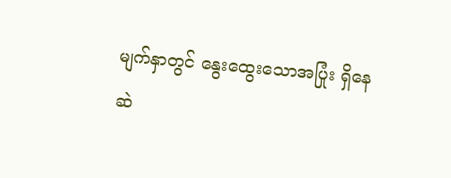မျက်နှာတွင် နွေးထွေးသောအပြုံး ရှိနေဆဲ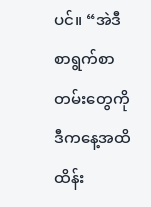ပင်။ “အဲဒီ စာရွက်စာတမ်းတွေကို ဒီကနေ့အထိ ထိန်း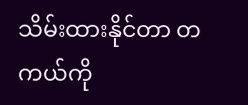သိမ်းထားနိုင်တာ တကယ်ကို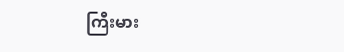ကြီးမား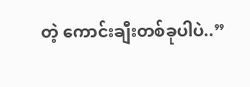တဲ့ ကောင်းချီးတစ်ခုပါပဲ..”